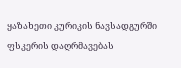ყაზახეთი კურიკის ნავსადგურში ფსკერის დაღრმავებას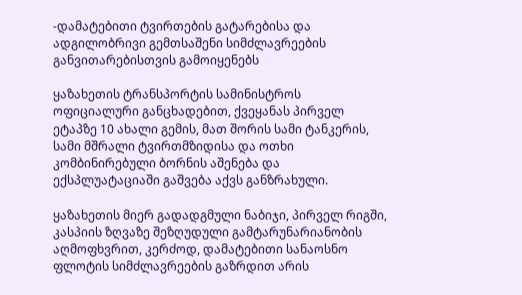-დამატებითი ტვირთების გატარებისა და ადგილობრივი გემთსაშენი სიმძლავრეების განვითარებისთვის გამოიყენებს

ყაზახეთის ტრანსპორტის სამინისტროს ოფიციალური განცხადებით, ქვეყანას პირველ ეტაპზე 10 ახალი გემის, მათ შორის სამი ტანკერის, სამი მშრალი ტვირთმზიდისა და ოთხი კომბინირებული ბორნის აშენება და ექსპლუატაციაში გაშვება აქვს განზრახული.

ყაზახეთის მიერ გადადგმული ნაბიჯი, პირველ რიგში, კასპიის ზღვაზე შეზღუდული გამტარუნარიანობის აღმოფხვრით, კერძოდ, დამატებითი სანაოსნო ფლოტის სიმძლავრეების გაზრდით არის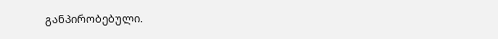განპირობებული.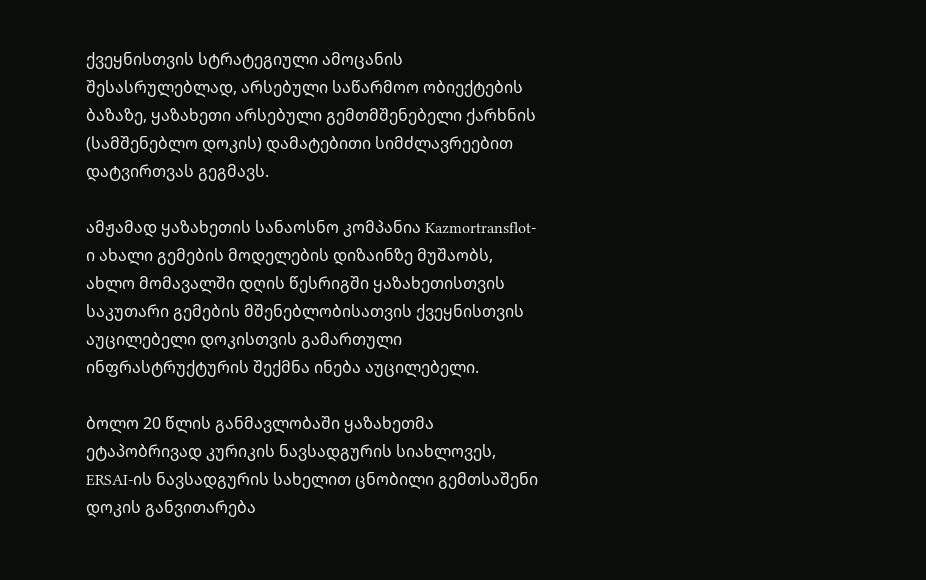ქვეყნისთვის სტრატეგიული ამოცანის შესასრულებლად, არსებული საწარმოო ობიექტების ბაზაზე, ყაზახეთი არსებული გემთმშენებელი ქარხნის (სამშენებლო დოკის) დამატებითი სიმძლავრეებით დატვირთვას გეგმავს.

ამჟამად ყაზახეთის სანაოსნო კომპანია Kazmortransflot-ი ახალი გემების მოდელების დიზაინზე მუშაობს, ახლო მომავალში დღის წესრიგში ყაზახეთისთვის საკუთარი გემების მშენებლობისათვის ქვეყნისთვის აუცილებელი დოკისთვის გამართული ინფრასტრუქტურის შექმნა ინება აუცილებელი.

ბოლო 20 წლის განმავლობაში ყაზახეთმა ეტაპობრივად კურიკის ნავსადგურის სიახლოვეს, ERSAI-ის ნავსადგურის სახელით ცნობილი გემთსაშენი დოკის განვითარება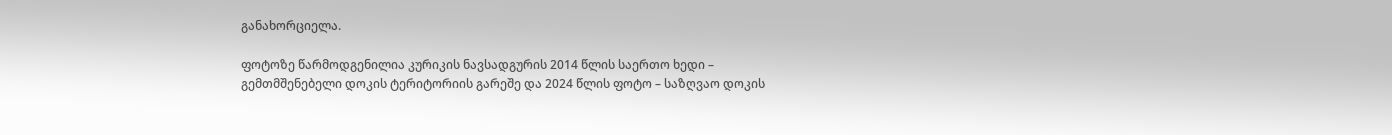განახორციელა.

ფოტოზე წარმოდგენილია კურიკის ნავსადგურის 2014 წლის საერთო ხედი – გემთმშენებელი დოკის ტერიტორიის გარეშე და 2024 წლის ფოტო – საზღვაო დოკის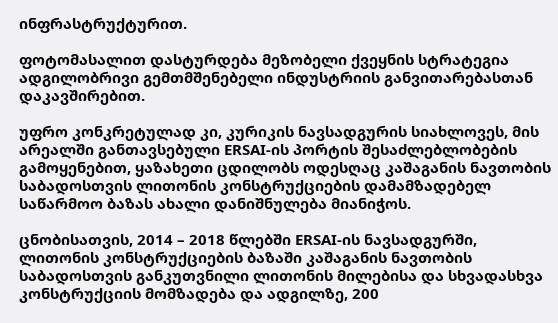ინფრასტრუქტურით.

ფოტომასალით დასტურდება მეზობელი ქვეყნის სტრატეგია ადგილობრივი გემთმშენებელი ინდუსტრიის განვითარებასთან დაკავშირებით.

უფრო კონკრეტულად კი, კურიკის ნავსადგურის სიახლოვეს, მის არეალში განთავსებული ERSAI-ის პორტის შესაძლებლობების გამოყენებით, ყაზახეთი ცდილობს ოდესღაც კაშაგანის ნავთობის საბადოსთვის ლითონის კონსტრუქციების დამამზადებელ საწარმოო ბაზას ახალი დანიშნულება მიანიჭოს.

ცნობისათვის, 2014 – 2018 წლებში ERSAI-ის ნავსადგურში, ლითონის კონსტრუქციების ბაზაში კაშაგანის ნავთობის საბადოსთვის განკუთვნილი ლითონის მილებისა და სხვადასხვა კონსტრუქციის მომზადება და ადგილზე, 200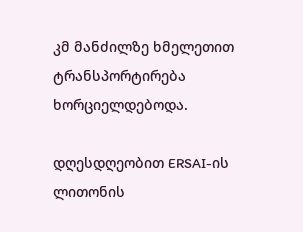კმ მანძილზე ხმელეთით ტრანსპორტირება ხორციელდებოდა.

დღესდღეობით ERSAI-ის ლითონის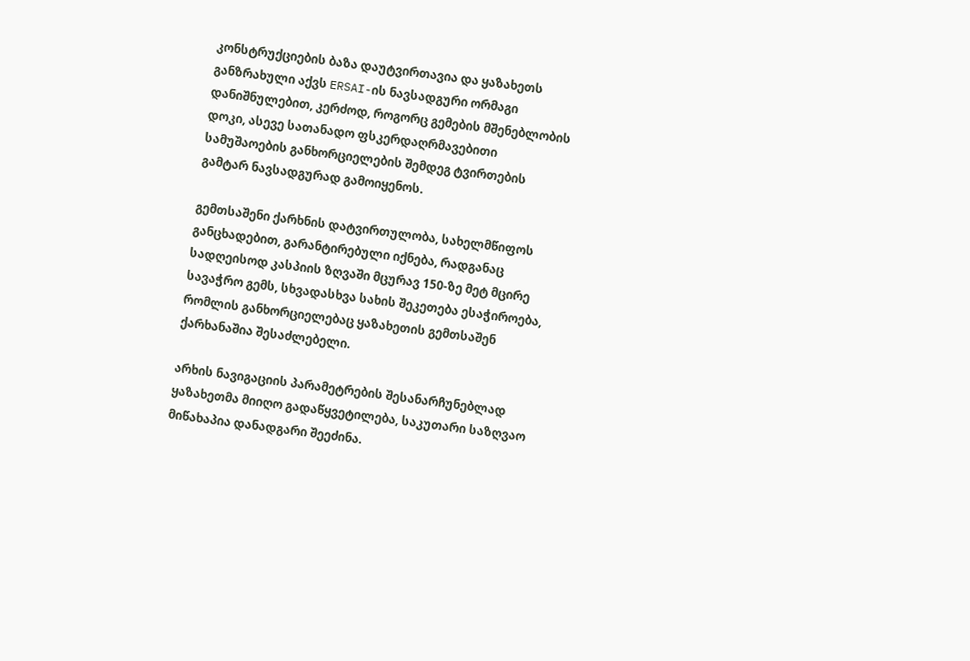კონსტრუქციების ბაზა დაუტვირთავია და ყაზახეთს განზრახული აქვს ERSAI-ის ნავსადგური ორმაგი დანიშნულებით, კერძოდ, როგორც გემების მშენებლობის დოკი, ასევე სათანადო ფსკერდაღრმავებითი სამუშაოების განხორციელების შემდეგ ტვირთების გამტარ ნავსადგურად გამოიყენოს.

გემთსაშენი ქარხნის დატვირთულობა, სახელმწიფოს განცხადებით, გარანტირებული იქნება, რადგანაც სადღეისოდ კასპიის ზღვაში მცურავ 150-ზე მეტ მცირე სავაჭრო გემს, სხვადასხვა სახის შეკეთება ესაჭიროება, რომლის განხორციელებაც ყაზახეთის გემთსაშენ ქარხანაშია შესაძლებელი.

არხის ნავიგაციის პარამეტრების შესანარჩუნებლად ყაზახეთმა მიიღო გადაწყვეტილება, საკუთარი საზღვაო მიწახაპია დანადგარი შეეძინა.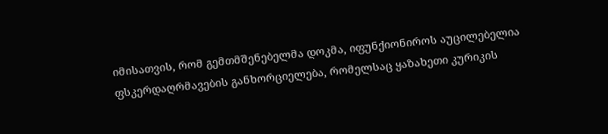იმისათვის, რომ გემთმშენებელმა დოკმა, იფუნქიონიროს აუცილებელია ფსკერდაღრმავების განხორციელება, რომელსაც ყაზახეთი კურიკის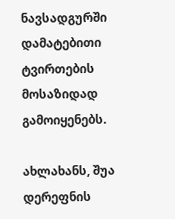ნავსადგურში დამატებითი ტვირთების მოსაზიდად გამოიყენებს.

ახლახანს, შუა დერეფნის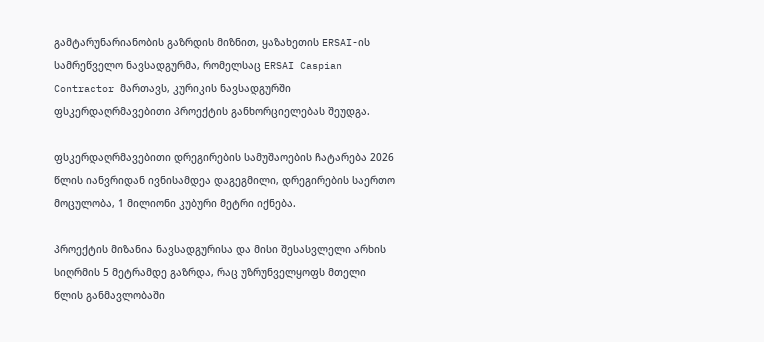გამტარუნარიანობის გაზრდის მიზნით, ყაზახეთის ERSAI-ის სამრეწველო ნავსადგურმა, რომელსაც ERSAI Caspian Contractor მართავს, კურიკის ნავსადგურში ფსკერდაღრმავებითი პროექტის განხორციელებას შეუდგა.

ფსკერდაღრმავებითი დრეგირების სამუშაოების ჩატარება 2026 წლის იანვრიდან ივნისამდეა დაგეგმილი, დრეგირების საერთო მოცულობა, 1 მილიონი კუბური მეტრი იქნება.

პროექტის მიზანია ნავსადგურისა და მისი შესასვლელი არხის სიღრმის 5 მეტრამდე გაზრდა, რაც უზრუნველყოფს მთელი წლის განმავლობაში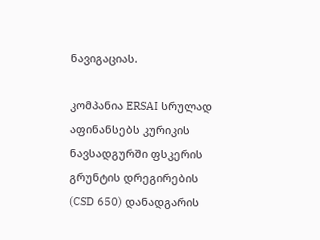ნავიგაციას.

კომპანია ERSAI სრულად აფინანსებს კურიკის ნავსადგურში ფსკერის გრუნტის დრეგირების (CSD 650) დანადგარის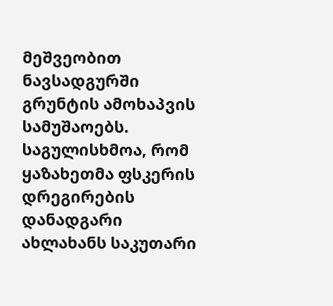მეშვეობით ნავსადგურში გრუნტის ამოხაპვის სამუშაოებს. საგულისხმოა, რომ ყაზახეთმა ფსკერის დრეგირების დანადგარი ახლახანს საკუთარი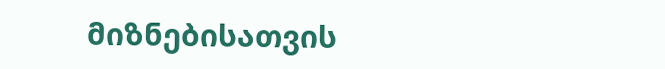მიზნებისათვის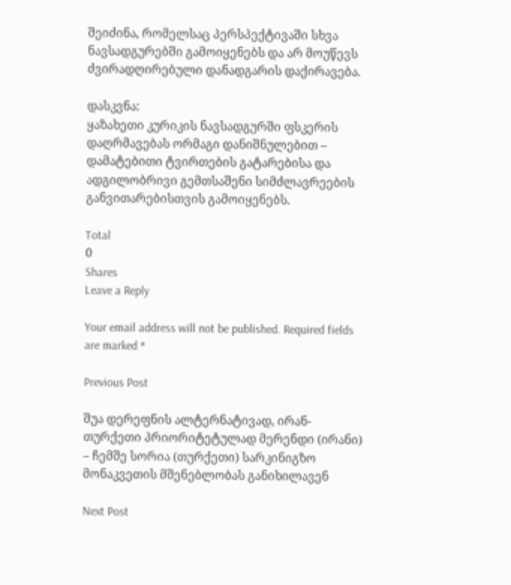შეიძინა, რომელსაც პერსპექტივაში სხვა ნავსადგურებში გამოიყენებს და არ მოუწევს ძვირადღირებული დანადგარის დაქირავება.

დასკვნა:
ყაზახეთი კურიკის ნავსადგურში ფსკერის დაღრმავებას ორმაგი დანიშნულებით – დამატებითი ტვირთების გატარებისა და ადგილობრივი გემთსაშენი სიმძლავრეების განვითარებისთვის გამოიყენებს.

Total
0
Shares
Leave a Reply

Your email address will not be published. Required fields are marked *

Previous Post

შუა დერეფნის ალტერნატივად, ირან-თურქეთი პრიორიტეტულად მერენდი (ირანი) – ჩემშე სორია (თურქეთი) სარკინიგზო მონაკვეთის მშენებლობას განიხილავენ

Next Post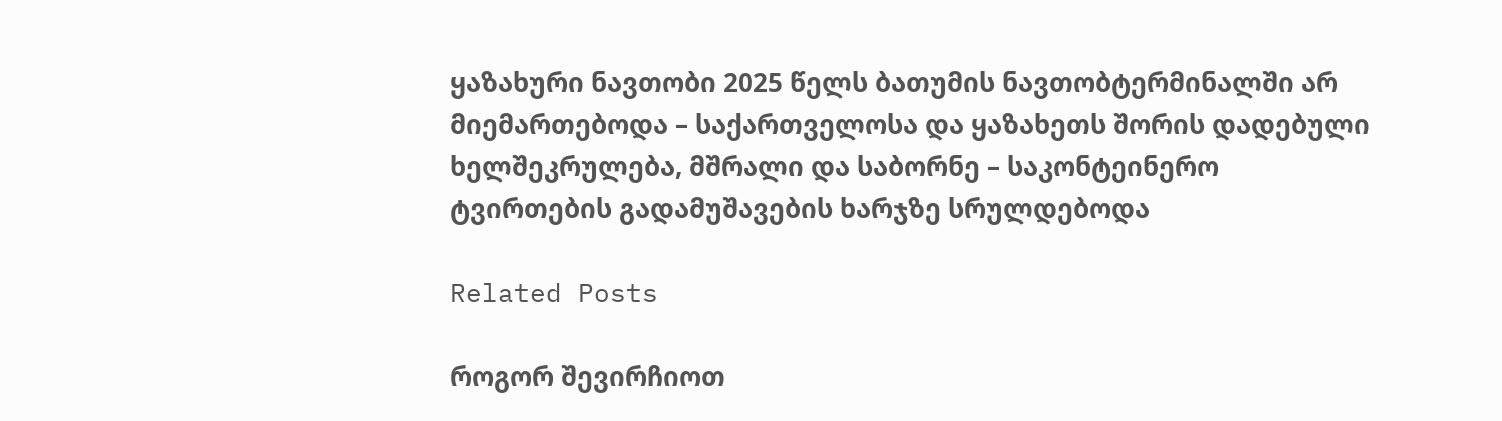ყაზახური ნავთობი 2025 წელს ბათუმის ნავთობტერმინალში არ მიემართებოდა – საქართველოსა და ყაზახეთს შორის დადებული ხელშეკრულება, მშრალი და საბორნე – საკონტეინერო ტვირთების გადამუშავების ხარჯზე სრულდებოდა

Related Posts

როგორ შევირჩიოთ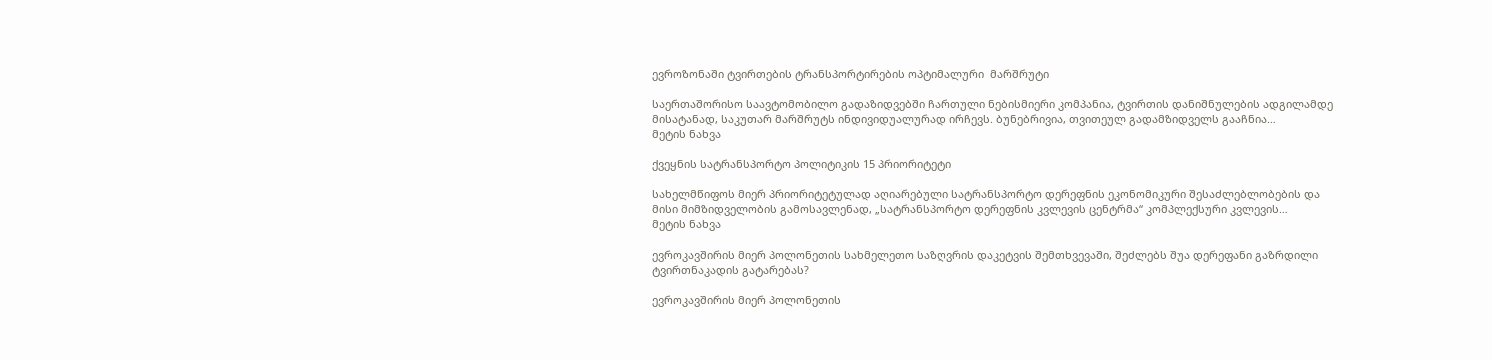ევროზონაში ტვირთების ტრანსპორტირების ოპტიმალური  მარშრუტი

საერთაშორისო საავტომობილო გადაზიდვებში ჩართული ნებისმიერი კომპანია, ტვირთის დანიშნულების ადგილამდე მისატანად, საკუთარ მარშრუტს ინდივიდუალურად ირჩევს. ბუნებრივია, თვითეულ გადამზიდველს გააჩნია…
მეტის ნახვა

ქვეყნის სატრანსპორტო პოლიტიკის 15 პრიორიტეტი

სახელმწიფოს მიერ პრიორიტეტულად აღიარებული სატრანსპორტო დერეფნის ეკონომიკური შესაძლებლობების და მისი მიმზიდველობის გამოსავლენად, „სატრანსპორტო დერეფნის კვლევის ცენტრმა“ კომპლექსური კვლევის…
მეტის ნახვა

ევროკავშირის მიერ პოლონეთის სახმელეთო საზღვრის დაკეტვის შემთხვევაში, შეძლებს შუა დერეფანი გაზრდილი ტვირთნაკადის გატარებას?

ევროკავშირის მიერ პოლონეთის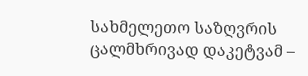სახმელეთო საზღვრის ცალმხრივად დაკეტვამ –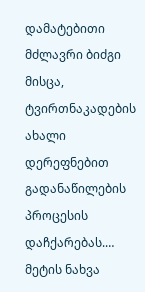დამატებითი მძლავრი ბიძგი მისცა, ტვირთნაკადების ახალი დერეფნებით გადანაწილების პროცესის დაჩქარებას.…
მეტის ნახვა